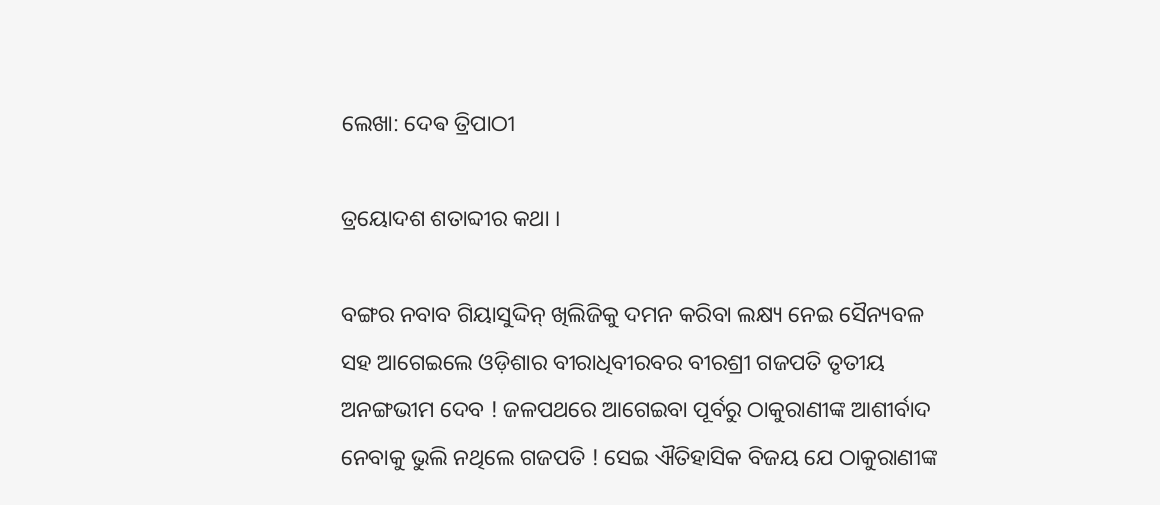ଲେଖା: ଦେଵ ତ୍ରିପାଠୀ

ତ୍ରୟୋଦଶ ଶତାବ୍ଦୀର କଥା ।

ବଙ୍ଗର ନବାବ ଗିୟାସୁଦ୍ଦିନ୍ ଖିଲିଜିକୁ ଦମନ କରିବା ଲକ୍ଷ୍ୟ ନେଇ ସୈନ୍ୟବଳ ସହ ଆଗେଇଲେ ଓଡ଼ିଶାର ବୀରାଧିବୀରବର ବୀରଶ୍ରୀ ଗଜପତି ତୃତୀୟ ଅନଙ୍ଗଭୀମ ଦେବ ! ଜଳପଥରେ ଆଗେଇବା ପୂର୍ବରୁ ଠାକୁରାଣୀଙ୍କ ଆଶୀର୍ବାଦ ନେବାକୁ ଭୁଲି ନଥିଲେ ଗଜପତି ! ସେଇ ଐତିହାସିକ ବିଜୟ ଯେ ଠାକୁରାଣୀଙ୍କ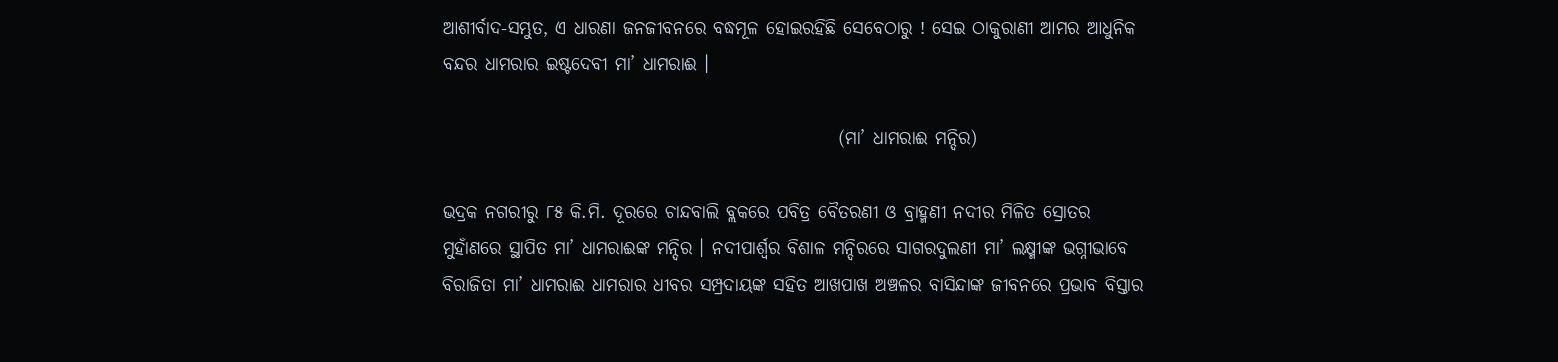ଆଶୀର୍ବାଦ-ସମ୍ଭୁତ, ଏ ଧାରଣା ଜନଜୀବନରେ ବଦ୍ଧମୂଳ ହୋଇରହିଛି ସେବେଠାରୁ ! ସେଇ ଠାକୁରାଣୀ ଆମର ଆଧୁନିକ ବନ୍ଦର ଧାମରାର ଇଷ୍ଟଦେବୀ ମା’ ଧାମରାଈ ।

                                                       (ମା’ ଧାମରାଈ ମନ୍ଦିର)

ଭଦ୍ରକ ନଗରୀରୁ ୮୫ କି.ମି. ଦୂରରେ ଚାନ୍ଦବାଲି ବ୍ଲକରେ ପବିତ୍ର ବୈତରଣୀ ଓ ବ୍ରାହ୍ମଣୀ ନଦୀର ମିଳିତ ସ୍ରୋତର ମୁହାଁଣରେ ସ୍ଥାପିତ ମା’ ଧାମରାଈଙ୍କ ମନ୍ଦିର । ନଦୀପାର୍ଶ୍ଵର ବିଶାଳ ମନ୍ଦିରରେ ସାଗରଦୁଲଣୀ ମା’ ଲକ୍ଷ୍ମୀଙ୍କ ଭଗ୍ନୀଭାବେ ବିରାଜିତା ମା’ ଧାମରାଈ ଧାମରାର ଧୀବର ସମ୍ପ୍ରଦାୟଙ୍କ ସହିତ ଆଖପାଖ ଅଞ୍ଚଳର ବାସିନ୍ଦାଙ୍କ ଜୀବନରେ ପ୍ରଭାବ ବିସ୍ତାର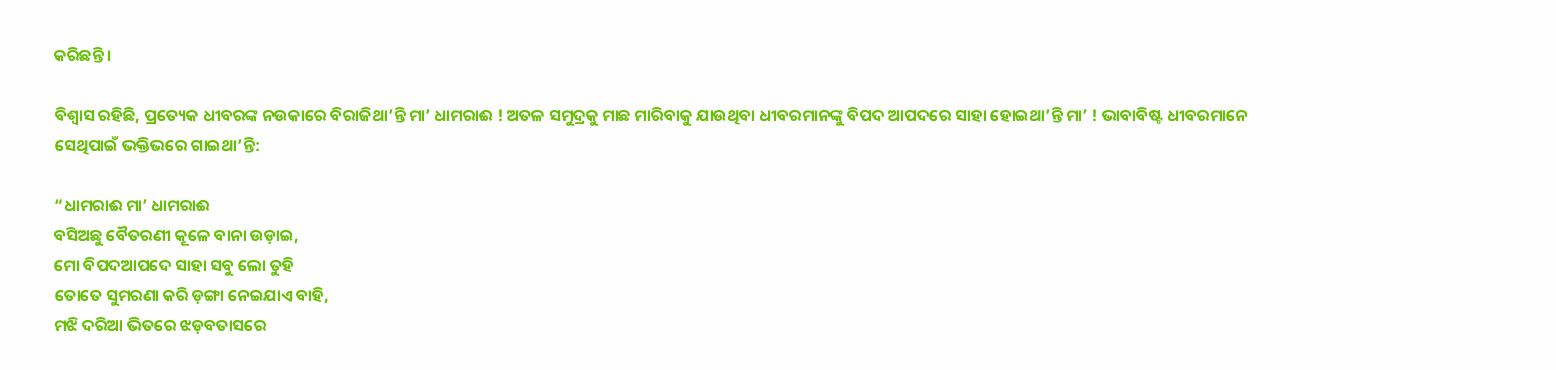କରିଛନ୍ତି ।

ବିଶ୍ୱାସ ରହିଛି, ପ୍ରତ୍ୟେକ ଧୀବରଙ୍କ ନଉକାରେ ବିରାଜିଥା’ନ୍ତି ମା’ ଧାମରାଈ ! ଅତଳ ସମୁଦ୍ରକୁ ମାଛ ମାରିବାକୁ ଯାଉଥିବା ଧୀବରମାନଙ୍କୁ ବିପଦ ଆପଦରେ ସାହା ହୋଇଥା’ନ୍ତି ମା’ ! ଭାବାବିଷ୍ଟ ଧୀବରମାନେ ସେଥିପାଇଁ ଭକ୍ତିଭରେ ଗାଇଥା’ନ୍ତି:

“ଧାମରାଈ ମା’ ଧାମରାଈ
ବସିଅଛୁ ବୈତରଣୀ କୂଳେ ବାନା ଉଡ଼ାଇ,
ମୋ ବିପଦଆପଦେ ସାହା ସବୁ ଲୋ ତୁହି
ତୋତେ ସୁମରଣା କରି ଡ଼ଙ୍ଗା ନେଇଯାଏ ବାହି,
ମଝି ଦରିଆ ଭିତରେ ଝଡ଼ବତାସରେ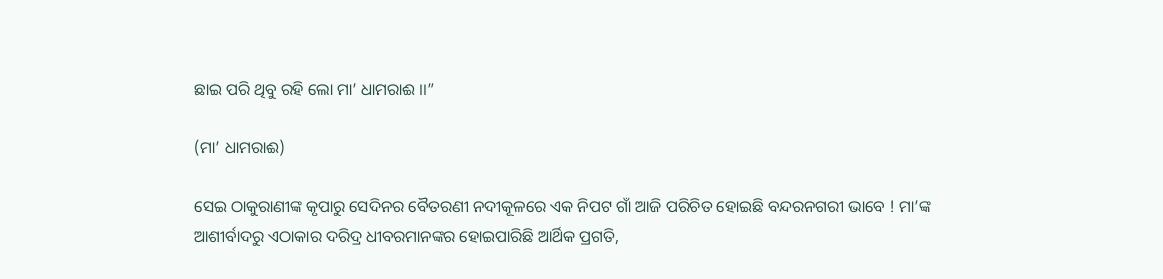ଛାଇ ପରି ଥିବୁ ରହି ଲୋ ମା’ ଧାମରାଈ ।।”

(ମା’ ଧାମରାଈ)

ସେଇ ଠାକୁରାଣୀଙ୍କ କୃପାରୁ ସେଦିନର ବୈତରଣୀ ନଦୀକୂଳରେ ଏକ ନିପଟ ଗାଁ ଆଜି ପରିଚିତ ହୋଇଛି ବନ୍ଦରନଗରୀ ଭାବେ ! ମା’ଙ୍କ ଆଶୀର୍ବାଦରୁ ଏଠାକାର ଦରିଦ୍ର ଧୀବରମାନଙ୍କର ହୋଇପାରିଛି ଆର୍ଥିକ ପ୍ରଗତି,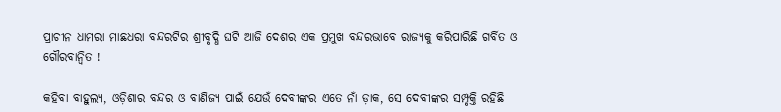ପ୍ରାଚୀନ ଧାମରା ମାଛଧରା ବନ୍ଦରଟିର ଶ୍ରୀବୃଦ୍ଧି ଘଟି ଆଜି ଦେଶର ଏକ ପ୍ରମୁଖ ବନ୍ଦରଭାବେ ରାଜ୍ୟକୁ କରିପାରିଛି ଗର୍ବିତ ଓ ଗୌରବାନ୍ଵିତ !

କହିବା ବାହୁଲ୍ୟ, ଓଡ଼ିଶାର ବନ୍ଦର ଓ ବାଣିଜ୍ୟ ପାଇଁ ଯେଉଁ ଦେବୀଙ୍କର ଏତେ ନାଁ ଡ଼ାକ, ସେ ଦେବୀଙ୍କର ସମ୍ପୃକ୍ତି ରହିଛି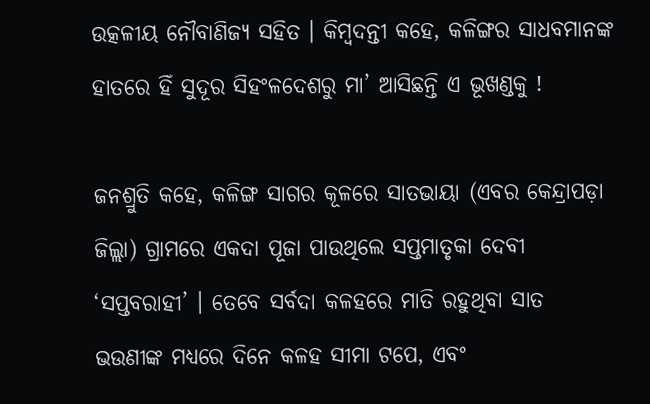ଉତ୍କଳୀୟ ନୌବାଣିଜ୍ୟ ସହିତ । କିମ୍ବଦନ୍ତୀ କହେ, କଳିଙ୍ଗର ସାଧବମାନଙ୍କ ହାତରେ ହିଁ ସୁଦୂର ସିହଂଳଦେଶରୁ ମା’ ଆସିଛନ୍ତି ଏ ଭୂଖଣ୍ଡକୁ !

ଜନଶ୍ରୁତି କହେ, କଳିଙ୍ଗ ସାଗର କୂଳରେ ସାତଭାୟା (ଏବର କେନ୍ଦ୍ରାପଡ଼ା ଜିଲ୍ଲା) ଗ୍ରାମରେ ଏକଦା ପୂଜା ପାଉଥିଲେ ସପ୍ତମାତୃକା ଦେବୀ ‘ସପ୍ତବରାହୀ’ । ତେବେ ସର୍ବଦା କଳହରେ ମାତି ରହୁଥିବା ସାତ ଭଉଣୀଙ୍କ ମଧ୍ୟରେ ଦିନେ କଳହ ସୀମା ଟପେ, ଏବଂ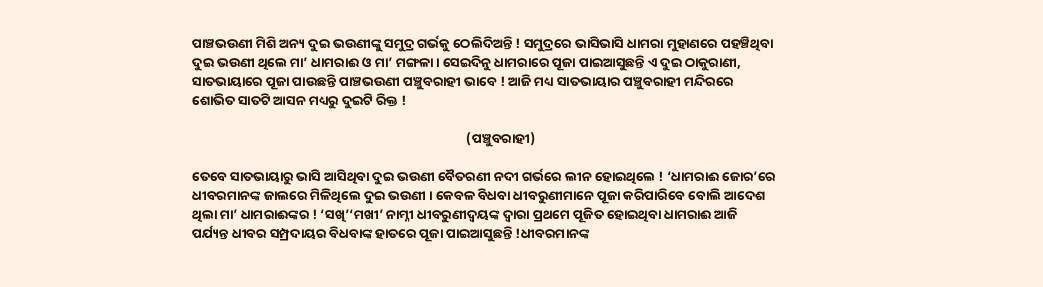ପାଞ୍ଚଭଉଣୀ ମିଶି ଅନ୍ୟ ଦୁଇ ଭଉଣୀଙ୍କୁ ସମୁଦ୍ର ଗର୍ଭକୁ ଠେଲିଦିଅନ୍ତି ! ସମୁଦ୍ରରେ ଭାସିଭାସି ଧାମରା ମୁହାଣରେ ପହଞ୍ଚିଥିବା ଦୁଇ ଭଉଣୀ ଥିଲେ ମା’ ଧାମରାଈ ଓ ମା’ ମଙ୍ଗଳା । ସେଇଦିନୁ ଧାମରାରେ ପୂଜା ପାଇଆସୁଛନ୍ତି ଏ ଦୁଇ ଠାକୁରାଣୀ, ସାତଭାୟାରେ ପୂଜା ପାଉଛନ୍ତି ପାଞ୍ଚଭଉଣୀ ପଞ୍ଚୁବରାହୀ ଭାବେ ! ଆଜି ମଧ୍ୟ ସାତଭାୟାର ପଞ୍ଚୁବରାହୀ ମନ୍ଦିରରେ ଶୋଭିତ ସାତଟି ଆସନ ମଧ୍ୟରୁ ଦୁଇଟି ରିକ୍ତ !

                                                                                           (ପଞ୍ଚୁବରାହୀ)

ତେବେ ସାତଭାୟାରୁ ଭାସି ଆସିଥିବା ଦୁଇ ଭଉଣୀ ବୈତରଣୀ ନଦୀ ଗର୍ଭରେ ଲୀନ ହୋଇଥିଲେ ! ‘ଧାମରାଈ ଜୋର’ରେ ଧୀବରମାନଙ୍କ ଜାଲରେ ମିଳିଥିଲେ ଦୁଇ ଭଉଣୀ । କେବଳ ବିଧବା ଧୀବରୁଣୀମାନେ ପୂଜା କରିପାରିବେ ବୋଲି ଆଦେଶ ଥିଲା ମା’ ଧାମରାଈଙ୍କର ! ‘ସଖି’‘ମଖୀ’ ନାମ୍ନୀ ଧୀବରୁଣୀଦ୍ଵୟଙ୍କ ଦ୍ଵାରା ପ୍ରଥମେ ପୂଜିତ ହୋଇଥିବା ଧାମରାଈ ଆଜି ପର୍ଯ୍ୟନ୍ତ ଧୀବର ସମ୍ପ୍ରଦାୟର ବିଧବାଙ୍କ ହାତରେ ପୂଜା ପାଇଆସୁଛନ୍ତି !ଧୀବରମାନଙ୍କ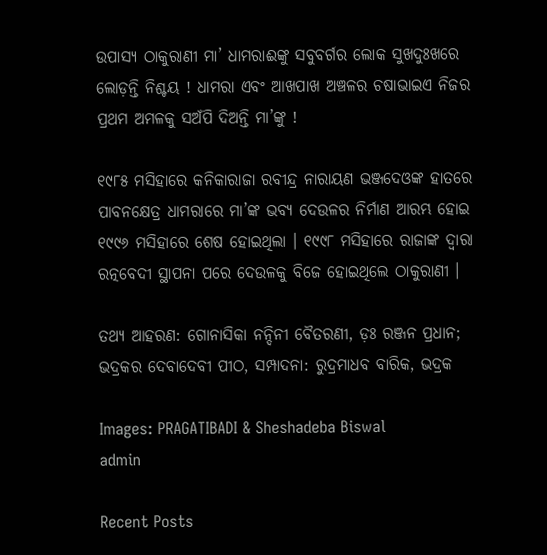ଉପାସ୍ୟ ଠାକୁରାଣୀ ମା’ ଧାମରାଈଙ୍କୁ ସବୁବର୍ଗର ଲୋକ ସୁଖଦୁଃଖରେ ଲୋଡ଼ନ୍ତି ନିଶ୍ଚୟ ! ଧାମରା ଏବଂ ଆଖପାଖ ଅଞ୍ଚଳର ଚଷାଭାଇଏ ନିଜର ପ୍ରଥମ ଅମଳକୁ ସଅଁପି ଦିଅନ୍ତି ମା’ଙ୍କୁ !

୧୯୮୫ ମସିହାରେ କନିକାରାଜା ରବୀନ୍ଦ୍ର ନାରାୟଣ ଭଞ୍ଜଦେଓଙ୍କ ହାତରେ ପାବନକ୍ଷେତ୍ର ଧାମରାରେ ମା’ଙ୍କ ଭବ୍ୟ ଦେଉଳର ନିର୍ମାଣ ଆରମ୍ଭ ହୋଇ ୧୯୯୬ ମସିହାରେ ଶେଷ ହୋଇଥିଲା । ୧୯୯୮ ମସିହାରେ ରାଜାଙ୍କ ଦ୍ଵାରା ରତ୍ନବେଦୀ ସ୍ଥାପନା ପରେ ଦେଉଳକୁ ବିଜେ ହୋଇଥିଲେ ଠାକୁରାଣୀ ।

ତଥ୍ୟ ଆହରଣ: ଗୋନାସିକା ନନ୍ଦିନୀ ବୈତରଣୀ, ଡ଼ଃ ରଞ୍ଜନ ପ୍ରଧାନ;
ଭଦ୍ରକର ଦେବାଦେବୀ ପୀଠ, ସମ୍ପାଦନା: ରୁଦ୍ରମାଧବ ବାରିକ, ଭଦ୍ରକ

Images: PRAGATIBADI & Sheshadeba Biswal
admin

Recent Posts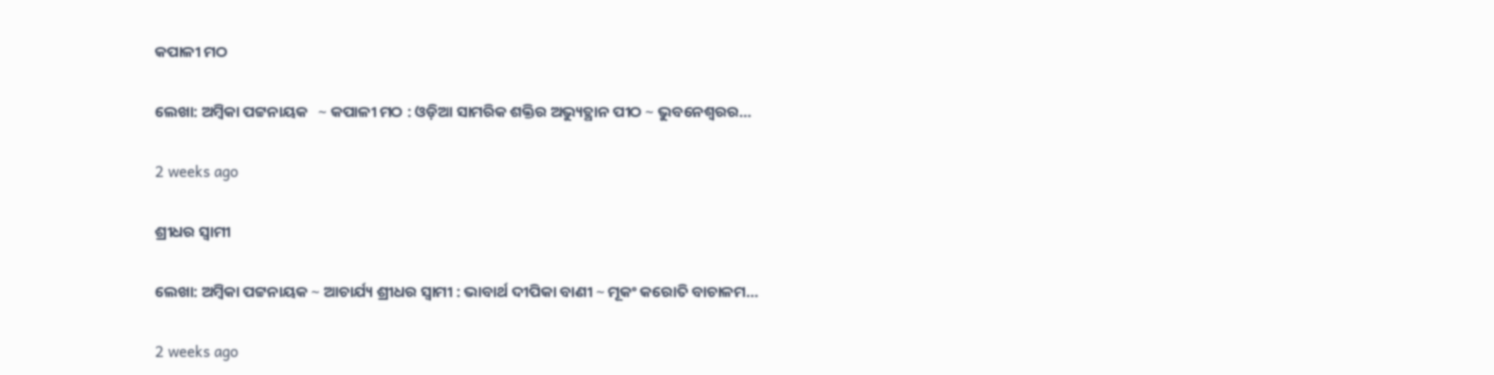କପାଳୀ ମଠ

ଲେଖା: ଅମ୍ବିକା ପଟ୍ଟନାୟକ   ∼ କପାଳୀ ମଠ : ଓଡ଼ିଆ ସାମରିକ ଶକ୍ତିର ଅଭ୍ୟୁତ୍ଥାନ ପୀଠ ∼ ଭୁବନେଶ୍ୱରର…

2 weeks ago

ଶ୍ରୀଧର ସ୍ୱାମୀ

ଲେଖା: ଅମ୍ବିକା ପଟ୍ଟନାୟକ ∼ ଆଚାର୍ଯ୍ୟ ଶ୍ରୀଧର ସ୍ୱାମୀ : ଭାବାର୍ଥ ଦୀପିକା ବାଣୀ ∼ ମୂକଂ କରୋତି ବାଚାଳମ…

2 weeks ago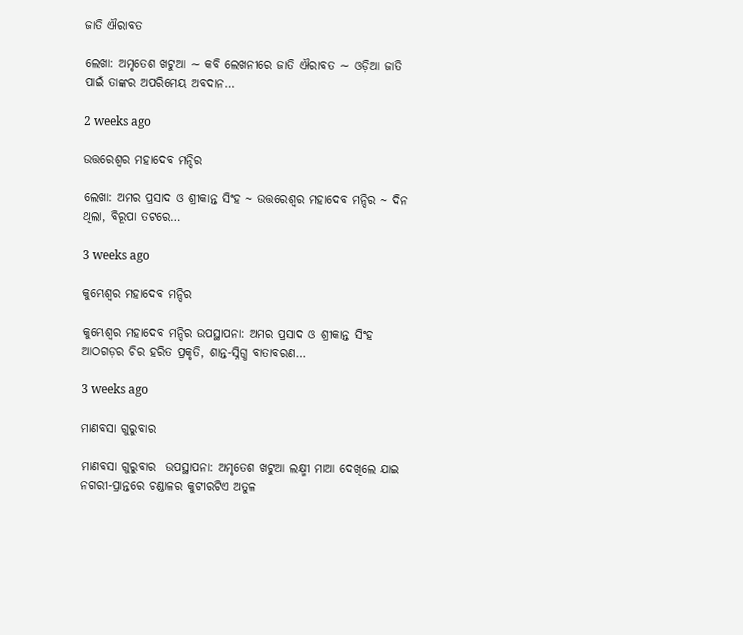ଜାତି ଐରାବତ

ଲେଖା: ଅମୃତେଶ ଖଟୁଆ ∼ କବି ଲେଖନୀରେ ଜାତି ଐରାବତ ∼ ଓଡ଼ିଆ ଜାତି ପାଇଁ ତାଙ୍କର ଅପରିମେୟ ଅବଦାନ…

2 weeks ago

ଉତ୍ତରେଶ୍ଵର ମହାଦେବ ମନ୍ଦିର

ଲେଖା: ଅମର ପ୍ରସାଦ ଓ ଶ୍ରୀକାନ୍ତ ସିଂହ ~ ଉତ୍ତରେଶ୍ଵର ମହାଦେବ ମନ୍ଦିର ~ ଦିନ ଥିଲା, ବିରୂପା ତଟରେ…

3 weeks ago

କୁମ୍ଭେଶ୍ୱର ମହାଦେବ ମନ୍ଦିର

କୁମ୍ଭେଶ୍ୱର ମହାଦେବ ମନ୍ଦିର ଉପସ୍ଥାପନା: ଅମର ପ୍ରସାଦ ଓ ଶ୍ରୀକାନ୍ତ ସିଂହ  ଆଠଗଡ଼ର ଚିର ହରିତ ପ୍ରକୃତି, ଶାନ୍ତ-ସ୍ନିଗ୍ଧ ବାତାବରଣ…

3 weeks ago

ମାଣବସା ଗୁରୁବାର

ମାଣବସା ଗୁରୁବାର  ଉପସ୍ଥାପନା: ଅମୃତେଶ ଖଟୁଆ ଲକ୍ଷ୍ମୀ ମାଆ ଦେଖିଲେ ଯାଇ ନଗରୀ-ପ୍ରାନ୍ତରେ ଚଣ୍ଡାଳର କୁଟୀରଟିଏ ଅତୁଳ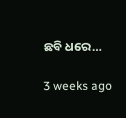ଛବି ଧରେ…

3 weeks ago